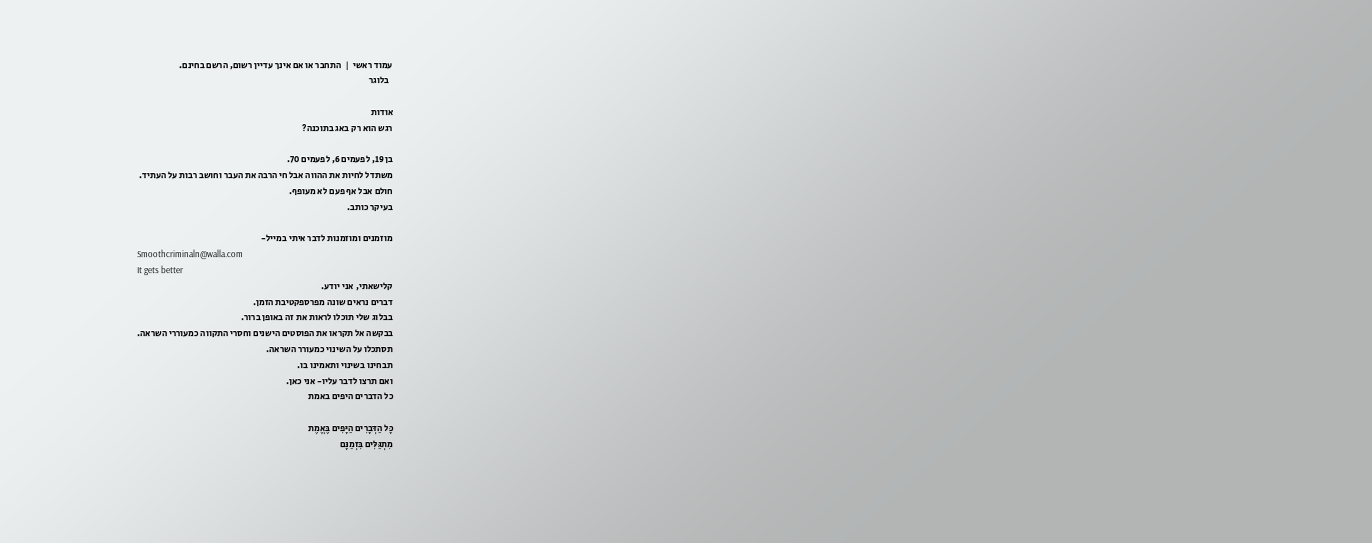עמוד ראשי  |  התחבר או אם אינך עדיין רשום, הרשם בחינם.
  בלוגר

אודות
רגש הוא רק באג בתוכנה?

בן 19, לפעמים 6, לפעמים 70.
משתדל לחיות את ההווה אבל חי הרבה את העבר וחושב רבות על העתיד.
חולם אבל אף פעם לא מעופף.
בעיקר כותב.

מוזמנים ומוזמנות לדבר איתי במייל-
Smoothcriminaln@walla.com
It gets better
קלישאתי, אני יודע.
דברים נראים שונה מפרספקטיבת הזמן.
בבלוג שלי תוכלו לראות את זה באופן ברור.
בבקשה אל תקראו את הפוסטים הישנים וחסרי התקווה כמעוררי השראה.
תסתכלו על השינוי כמעורר השראה.
תבחינו בשינוי ותאמינו בו.
ואם תרצו לדבר עליו- אני כאן.
כל הדברים היפים באמת

כָּל הַדְּבָרִים הַיָּפִים בֶּאֱמֶת
מִתְגַּלִּים בִּזְמַנָּם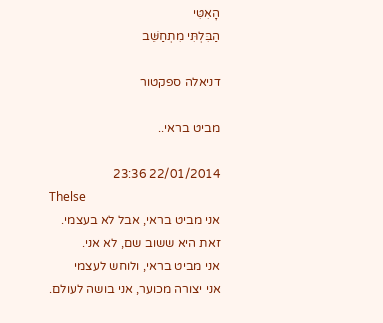הָאִטִּי
הַבִּלְתִּי מִתְחַשֵּׁב

דניאלה ספקטור

מביט בראי..

22/01/2014 23:36
Thelse
אני מביט בראי, אבל לא בעצמי.
זאת היא ששוב שם, לא אני.
אני מביט בראי, ולוחש לעצמי
אני יצורה מכוער, אני בושה לעולם.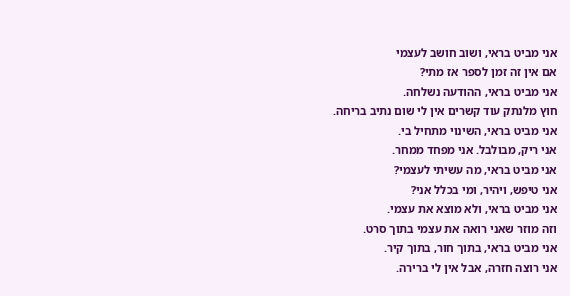אני מביט בראי, ושוב חושב לעצמי
אם אין זה זמן לספר אז מתי?
אני מביט בראי, ההודעה נשלחה.
חוץ מלנתק עוד קשרים אין לי שום נתיב בריחה.
אני מביט בראי, השינוי מתחיל בי.
אני ריק, מבולבל. אני מפחד ממחר.
אני מביט בראי, מה עשיתי לעצמי?
אני טיפש, ויהיר, ומי בכלל אני?
אני מביט בראי, ולא מוצא את עצמי.
וזה מוזר שאני רואה את עצמי בתוך סרט.
אני מביט בראי, בתוך חור, בתוך קיר.
אני רוצה חזרה, אבל אין לי ברירה.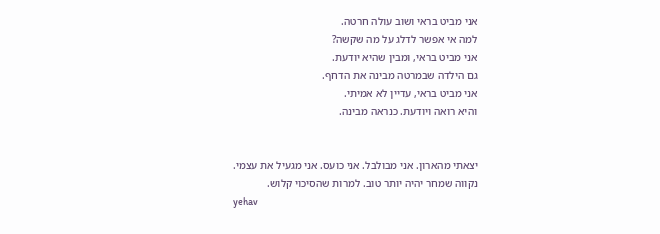אני מביט בראי ושוב עולה חרטה.
למה אי אפשר לדלג על מה שקשה?
אני מביט בראי, ומבין שהיא יודעת.
גם הילדה שבמרטה מבינה את הדחף.
אני מביט בראי, עדיין לא אמיתי.
והיא רואה ויודעת. כנראה מבינה.


יצאתי מהארון. אני מבולבל. אני כועס. אני מגעיל את עצמי.
נקווה שמחר יהיה יותר טוב. למרות שהסיכוי קלוש.
yehav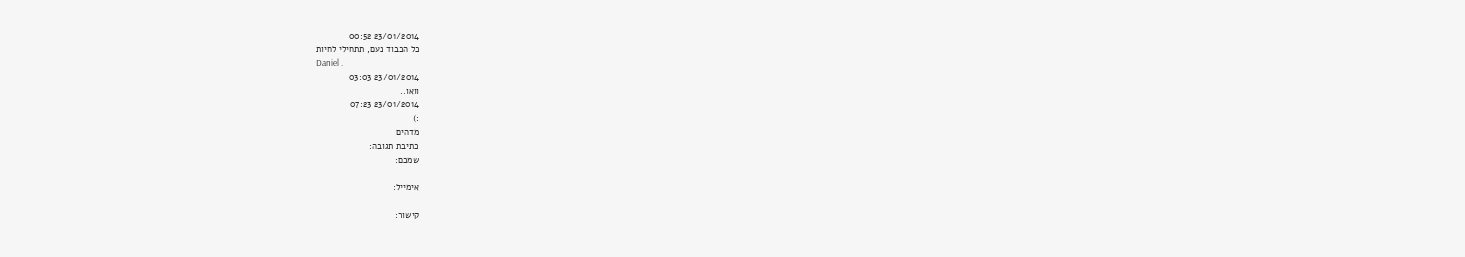23/01/2014 00:52
כל הכבוד נעם, תתחילי לחיות
Daniel .
23/01/2014 03:03
וואו..
23/01/2014 07:23
:)
מדהים
כתיבת תגובה:
שמכם:

אימייל:

קישור: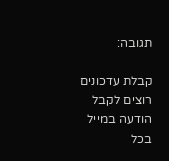תגובה:

קבלת עדכונים
רוצים לקבל הודעה במייל בכל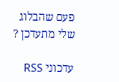פעם שהבלוג שלי מתעדכן ?

עדכוני RSS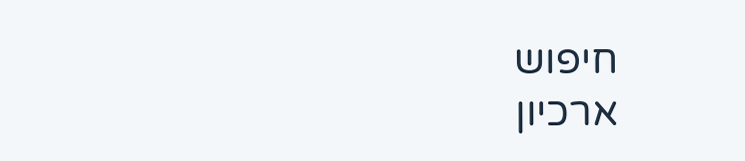חיפוש
ארכיון